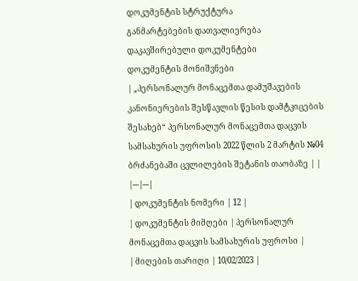დოკუმენტის სტრუქტურა
განმარტებების დათვალიერება
დაკავშირებული დოკუმენტები
დოკუმენტის მონიშვნები
| „პერსონალურ მონაცემთა დამუშავების კანონიერების შესწავლის წესის დამტკიცების შესახებ“ პერსონალურ მონაცემთა დაცვის სამსახურის უფროსის 2022 წლის 2 მარტის №04 ბრძანებაში ცვლილების შეტანის თაობაზე | |
|---|---|
| დოკუმენტის ნომერი | 12 |
| დოკუმენტის მიმღები | პერსონალურ მონაცემთა დაცვის სამსახურის უფროსი |
| მიღების თარიღი | 10/02/2023 |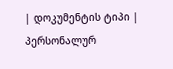| დოკუმენტის ტიპი | პერსონალურ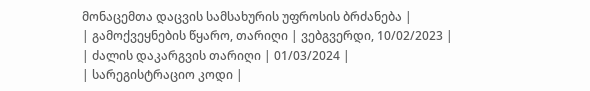მონაცემთა დაცვის სამსახურის უფროსის ბრძანება |
| გამოქვეყნების წყარო, თარიღი | ვებგვერდი, 10/02/2023 |
| ძალის დაკარგვის თარიღი | 01/03/2024 |
| სარეგისტრაციო კოდი |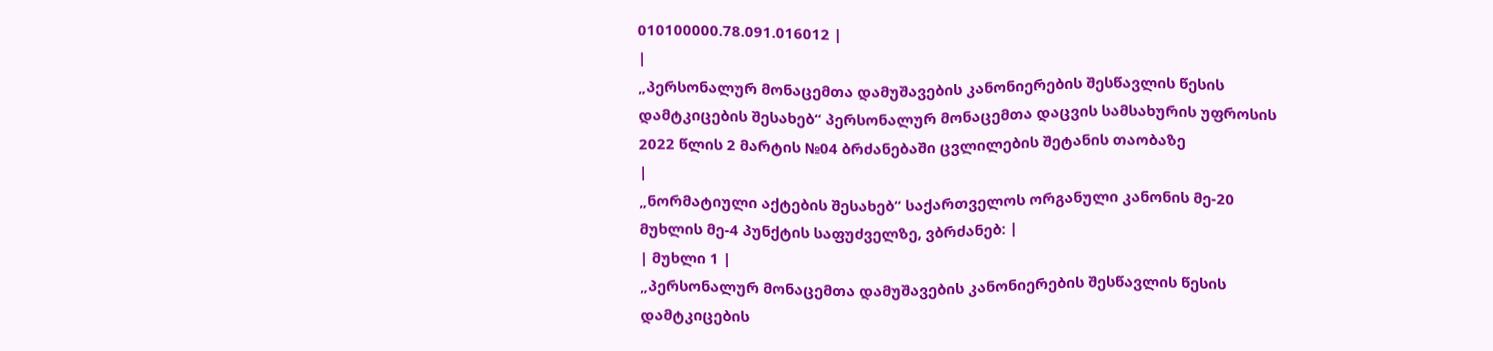010100000.78.091.016012 |
|
„პერსონალურ მონაცემთა დამუშავების კანონიერების შესწავლის წესის დამტკიცების შესახებ“ პერსონალურ მონაცემთა დაცვის სამსახურის უფროსის 2022 წლის 2 მარტის №04 ბრძანებაში ცვლილების შეტანის თაობაზე
|
„ნორმატიული აქტების შესახებ“ საქართველოს ორგანული კანონის მე-20 მუხლის მე-4 პუნქტის საფუძველზე, ვბრძანებ: |
| მუხლი 1 |
„პერსონალურ მონაცემთა დამუშავების კანონიერების შესწავლის წესის დამტკიცების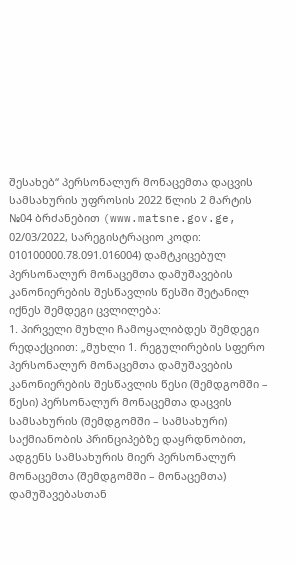შესახებ“ პერსონალურ მონაცემთა დაცვის სამსახურის უფროსის 2022 წლის 2 მარტის №04 ბრძანებით (www.matsne.gov.ge, 02/03/2022, სარეგისტრაციო კოდი: 010100000.78.091.016004) დამტკიცებულ პერსონალურ მონაცემთა დამუშავების კანონიერების შესწავლის წესში შეტანილ იქნეს შემდეგი ცვლილება:
1. პირველი მუხლი ჩამოყალიბდეს შემდეგი რედაქციით: „მუხლი 1. რეგულირების სფერო პერსონალურ მონაცემთა დამუშავების კანონიერების შესწავლის წესი (შემდგომში – წესი) პერსონალურ მონაცემთა დაცვის სამსახურის (შემდგომში – სამსახური) საქმიანობის პრინციპებზე დაყრდნობით, ადგენს სამსახურის მიერ პერსონალურ მონაცემთა (შემდგომში – მონაცემთა) დამუშავებასთან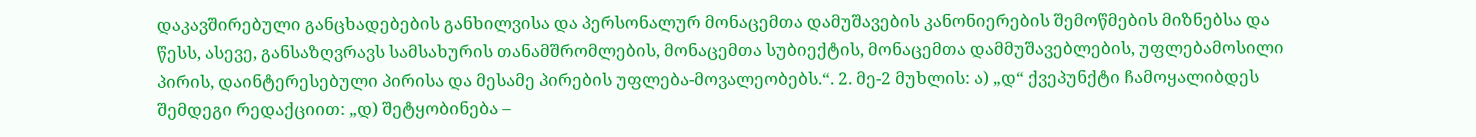დაკავშირებული განცხადებების განხილვისა და პერსონალურ მონაცემთა დამუშავების კანონიერების შემოწმების მიზნებსა და წესს, ასევე, განსაზღვრავს სამსახურის თანამშრომლების, მონაცემთა სუბიექტის, მონაცემთა დამმუშავებლების, უფლებამოსილი პირის, დაინტერესებული პირისა და მესამე პირების უფლება-მოვალეობებს.“. 2. მე-2 მუხლის: ა) „დ“ ქვეპუნქტი ჩამოყალიბდეს შემდეგი რედაქციით: „დ) შეტყობინება –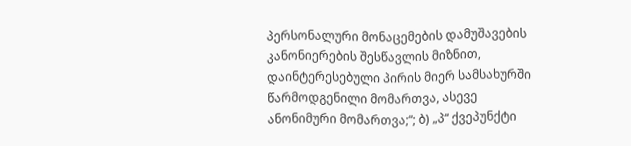პერსონალური მონაცემების დამუშავების კანონიერების შესწავლის მიზნით, დაინტერესებული პირის მიერ სამსახურში წარმოდგენილი მომართვა, ასევე ანონიმური მომართვა;“; ბ) „პ“ ქვეპუნქტი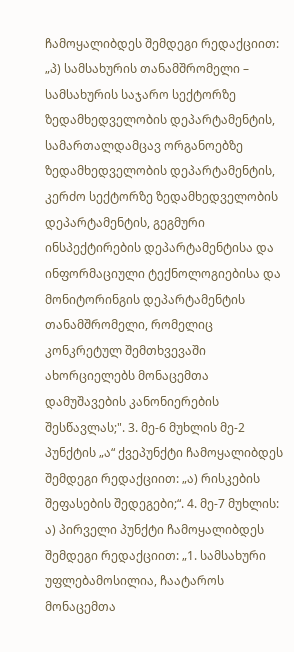ჩამოყალიბდეს შემდეგი რედაქციით: „პ) სამსახურის თანამშრომელი – სამსახურის საჯარო სექტორზე ზედამხედველობის დეპარტამენტის, სამართალდამცავ ორგანოებზე ზედამხედველობის დეპარტამენტის, კერძო სექტორზე ზედამხედველობის დეპარტამენტის, გეგმური ინსპექტირების დეპარტამენტისა და ინფორმაციული ტექნოლოგიებისა და მონიტორინგის დეპარტამენტის თანამშრომელი, რომელიც კონკრეტულ შემთხვევაში ახორციელებს მონაცემთა დამუშავების კანონიერების შესწავლას;". 3. მე-6 მუხლის მე-2 პუნქტის „ა“ ქვეპუნქტი ჩამოყალიბდეს შემდეგი რედაქციით: „ა) რისკების შეფასების შედეგები;“. 4. მე-7 მუხლის: ა) პირველი პუნქტი ჩამოყალიბდეს შემდეგი რედაქციით: „1. სამსახური უფლებამოსილია, ჩაატაროს მონაცემთა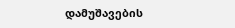დამუშავების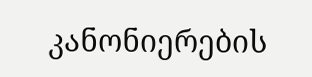კანონიერების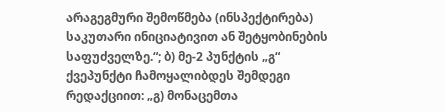არაგეგმური შემოწმება (ინსპექტირება) საკუთარი ინიციატივით ან შეტყობინების საფუძველზე.“; ბ) მე-2 პუნქტის „გ“ ქვეპუნქტი ჩამოყალიბდეს შემდეგი რედაქციით: „გ) მონაცემთა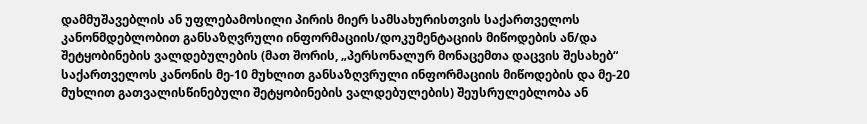დამმუშავებლის ან უფლებამოსილი პირის მიერ სამსახურისთვის საქართველოს კანონმდებლობით განსაზღვრული ინფორმაციის/დოკუმენტაციის მიწოდების ან/და შეტყობინების ვალდებულების (მათ შორის, „პერსონალურ მონაცემთა დაცვის შესახებ“ საქართველოს კანონის მე-10 მუხლით განსაზღვრული ინფორმაციის მიწოდების და მე-20 მუხლით გათვალისწინებული შეტყობინების ვალდებულების) შეუსრულებლობა ან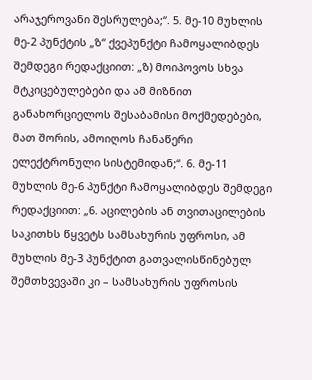არაჯეროვანი შესრულება;“. 5. მე-10 მუხლის მე-2 პუნქტის „ზ“ ქვეპუნქტი ჩამოყალიბდეს შემდეგი რედაქციით: „ზ) მოიპოვოს სხვა მტკიცებულებები და ამ მიზნით განახორციელოს შესაბამისი მოქმედებები, მათ შორის, ამოიღოს ჩანაწერი ელექტრონული სისტემიდან;“. 6. მე-11 მუხლის მე-6 პუნქტი ჩამოყალიბდეს შემდეგი რედაქციით: „6. აცილების ან თვითაცილების საკითხს წყვეტს სამსახურის უფროსი, ამ მუხლის მე-3 პუნქტით გათვალისწინებულ შემთხვევაში კი – სამსახურის უფროსის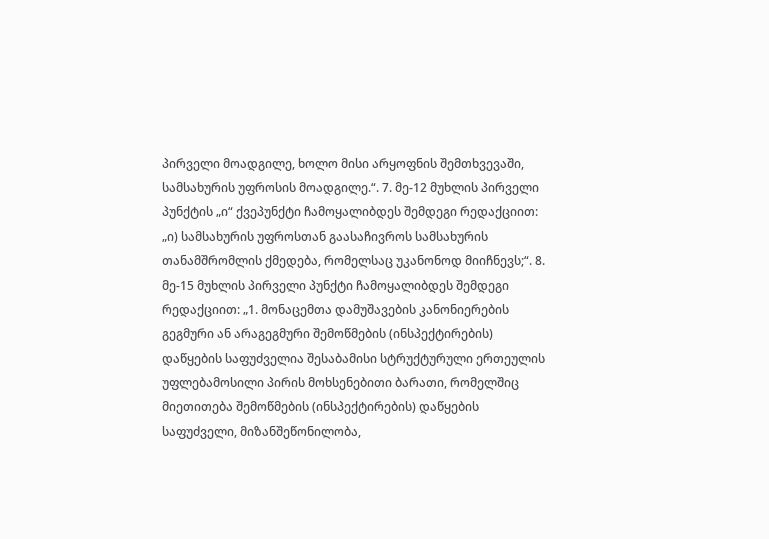პირველი მოადგილე, ხოლო მისი არყოფნის შემთხვევაში, სამსახურის უფროსის მოადგილე.“. 7. მე-12 მუხლის პირველი პუნქტის „ი“ ქვეპუნქტი ჩამოყალიბდეს შემდეგი რედაქციით: „ი) სამსახურის უფროსთან გაასაჩივროს სამსახურის თანამშრომლის ქმედება, რომელსაც უკანონოდ მიიჩნევს;“. 8. მე-15 მუხლის პირველი პუნქტი ჩამოყალიბდეს შემდეგი რედაქციით: „1. მონაცემთა დამუშავების კანონიერების გეგმური ან არაგეგმური შემოწმების (ინსპექტირების) დაწყების საფუძველია შესაბამისი სტრუქტურული ერთეულის უფლებამოსილი პირის მოხსენებითი ბარათი, რომელშიც მიეთითება შემოწმების (ინსპექტირების) დაწყების საფუძველი, მიზანშეწონილობა,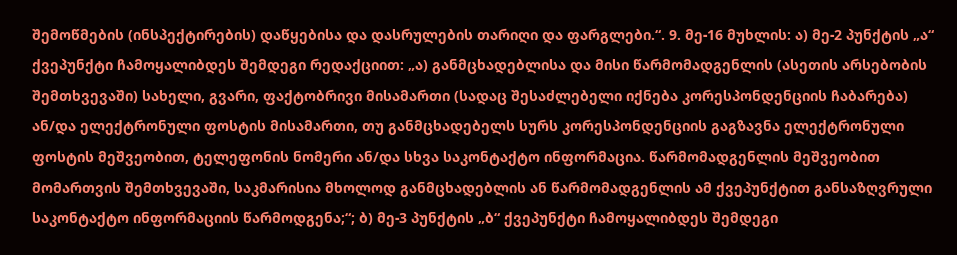შემოწმების (ინსპექტირების) დაწყებისა და დასრულების თარიღი და ფარგლები.“. 9. მე-16 მუხლის: ა) მე-2 პუნქტის „ა“ ქვეპუნქტი ჩამოყალიბდეს შემდეგი რედაქციით: „ა) განმცხადებლისა და მისი წარმომადგენლის (ასეთის არსებობის შემთხვევაში) სახელი, გვარი, ფაქტობრივი მისამართი (სადაც შესაძლებელი იქნება კორესპონდენციის ჩაბარება) ან/და ელექტრონული ფოსტის მისამართი, თუ განმცხადებელს სურს კორესპონდენციის გაგზავნა ელექტრონული ფოსტის მეშვეობით, ტელეფონის ნომერი ან/და სხვა საკონტაქტო ინფორმაცია. წარმომადგენლის მეშვეობით მომართვის შემთხვევაში, საკმარისია მხოლოდ განმცხადებლის ან წარმომადგენლის ამ ქვეპუნქტით განსაზღვრული საკონტაქტო ინფორმაციის წარმოდგენა;“; ბ) მე-3 პუნქტის „ბ“ ქვეპუნქტი ჩამოყალიბდეს შემდეგი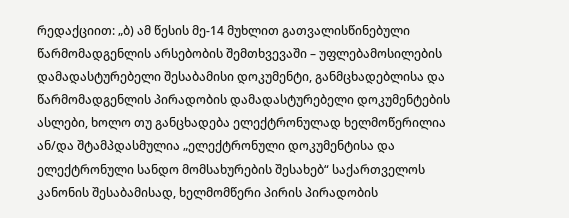რედაქციით: „ბ) ამ წესის მე-14 მუხლით გათვალისწინებული წარმომადგენლის არსებობის შემთხვევაში – უფლებამოსილების დამადასტურებელი შესაბამისი დოკუმენტი, განმცხადებლისა და წარმომადგენლის პირადობის დამადასტურებელი დოკუმენტების ასლები, ხოლო თუ განცხადება ელექტრონულად ხელმოწერილია ან/და შტამპდასმულია „ელექტრონული დოკუმენტისა და ელექტრონული სანდო მომსახურების შესახებ“ საქართველოს კანონის შესაბამისად, ხელმომწერი პირის პირადობის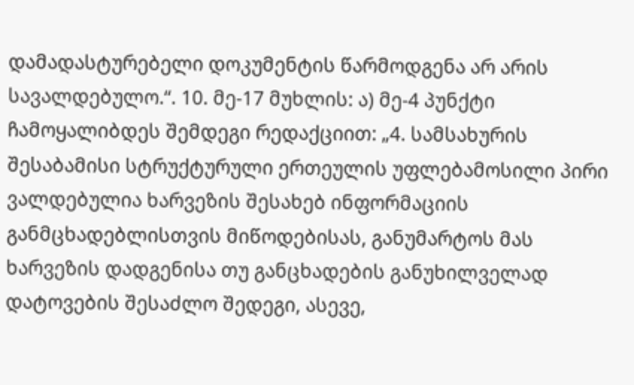დამადასტურებელი დოკუმენტის წარმოდგენა არ არის სავალდებულო.“. 10. მე-17 მუხლის: ა) მე-4 პუნქტი ჩამოყალიბდეს შემდეგი რედაქციით: „4. სამსახურის შესაბამისი სტრუქტურული ერთეულის უფლებამოსილი პირი ვალდებულია ხარვეზის შესახებ ინფორმაციის განმცხადებლისთვის მიწოდებისას, განუმარტოს მას ხარვეზის დადგენისა თუ განცხადების განუხილველად დატოვების შესაძლო შედეგი, ასევე,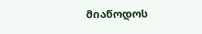მიაწოდოს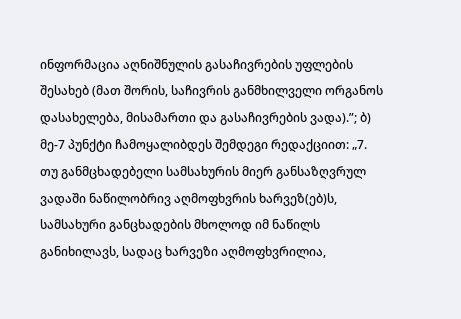ინფორმაცია აღნიშნულის გასაჩივრების უფლების შესახებ (მათ შორის, საჩივრის განმხილველი ორგანოს დასახელება, მისამართი და გასაჩივრების ვადა).”; ბ) მე-7 პუნქტი ჩამოყალიბდეს შემდეგი რედაქციით: „7. თუ განმცხადებელი სამსახურის მიერ განსაზღვრულ ვადაში ნაწილობრივ აღმოფხვრის ხარვეზ(ებ)ს, სამსახური განცხადების მხოლოდ იმ ნაწილს განიხილავს, სადაც ხარვეზი აღმოფხვრილია,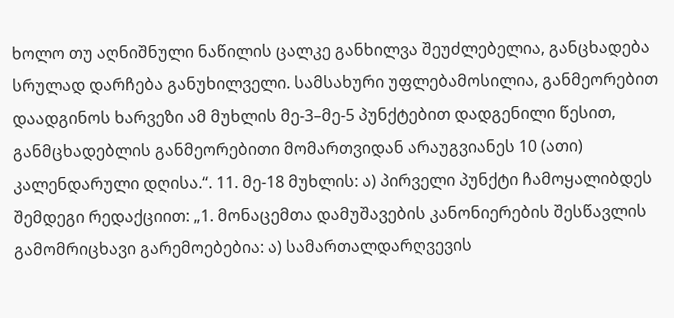ხოლო თუ აღნიშნული ნაწილის ცალკე განხილვა შეუძლებელია, განცხადება სრულად დარჩება განუხილველი. სამსახური უფლებამოსილია, განმეორებით დაადგინოს ხარვეზი ამ მუხლის მე-3–მე-5 პუნქტებით დადგენილი წესით, განმცხადებლის განმეორებითი მომართვიდან არაუგვიანეს 10 (ათი) კალენდარული დღისა.“. 11. მე-18 მუხლის: ა) პირველი პუნქტი ჩამოყალიბდეს შემდეგი რედაქციით: „1. მონაცემთა დამუშავების კანონიერების შესწავლის გამომრიცხავი გარემოებებია: ა) სამართალდარღვევის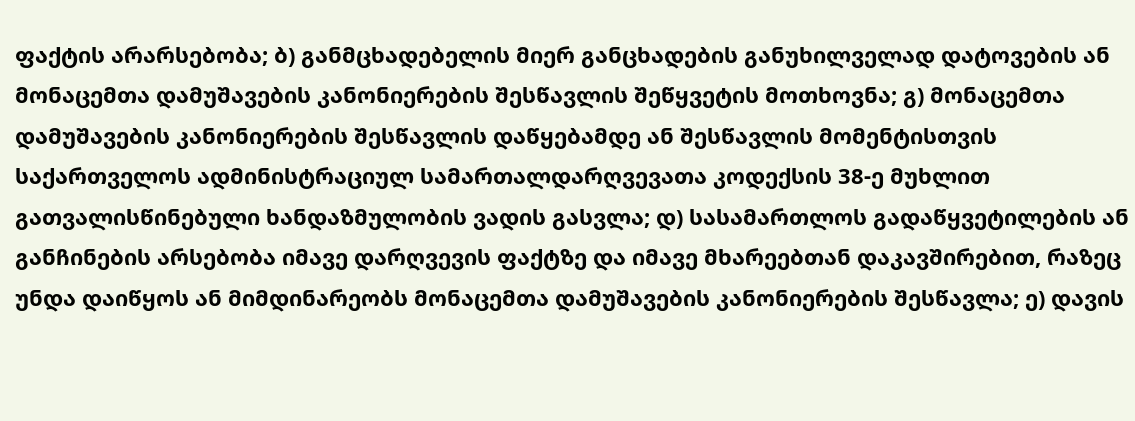ფაქტის არარსებობა; ბ) განმცხადებელის მიერ განცხადების განუხილველად დატოვების ან მონაცემთა დამუშავების კანონიერების შესწავლის შეწყვეტის მოთხოვნა; გ) მონაცემთა დამუშავების კანონიერების შესწავლის დაწყებამდე ან შესწავლის მომენტისთვის საქართველოს ადმინისტრაციულ სამართალდარღვევათა კოდექსის 38-ე მუხლით გათვალისწინებული ხანდაზმულობის ვადის გასვლა; დ) სასამართლოს გადაწყვეტილების ან განჩინების არსებობა იმავე დარღვევის ფაქტზე და იმავე მხარეებთან დაკავშირებით, რაზეც უნდა დაიწყოს ან მიმდინარეობს მონაცემთა დამუშავების კანონიერების შესწავლა; ე) დავის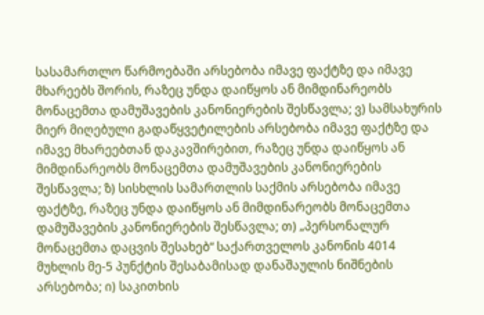სასამართლო წარმოებაში არსებობა იმავე ფაქტზე და იმავე მხარეებს შორის, რაზეც უნდა დაიწყოს ან მიმდინარეობს მონაცემთა დამუშავების კანონიერების შესწავლა; ვ) სამსახურის მიერ მიღებული გადაწყვეტილების არსებობა იმავე ფაქტზე და იმავე მხარეებთან დაკავშირებით, რაზეც უნდა დაიწყოს ან მიმდინარეობს მონაცემთა დამუშავების კანონიერების შესწავლა; ზ) სისხლის სამართლის საქმის არსებობა იმავე ფაქტზე, რაზეც უნდა დაიწყოს ან მიმდინარეობს მონაცემთა დამუშავების კანონიერების შესწავლა; თ) „პერსონალურ მონაცემთა დაცვის შესახებ“ საქართველოს კანონის 4014 მუხლის მე-5 პუნქტის შესაბამისად დანაშაულის ნიშნების არსებობა; ი) საკითხის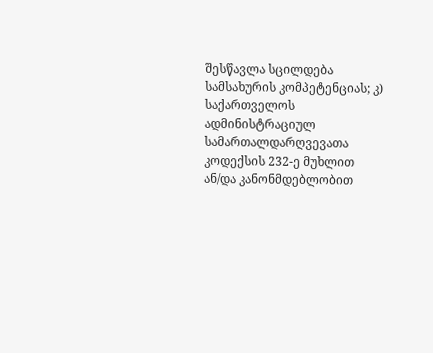შესწავლა სცილდება სამსახურის კომპეტენციას; კ) საქართველოს ადმინისტრაციულ სამართალდარღვევათა კოდექსის 232-ე მუხლით ან/და კანონმდებლობით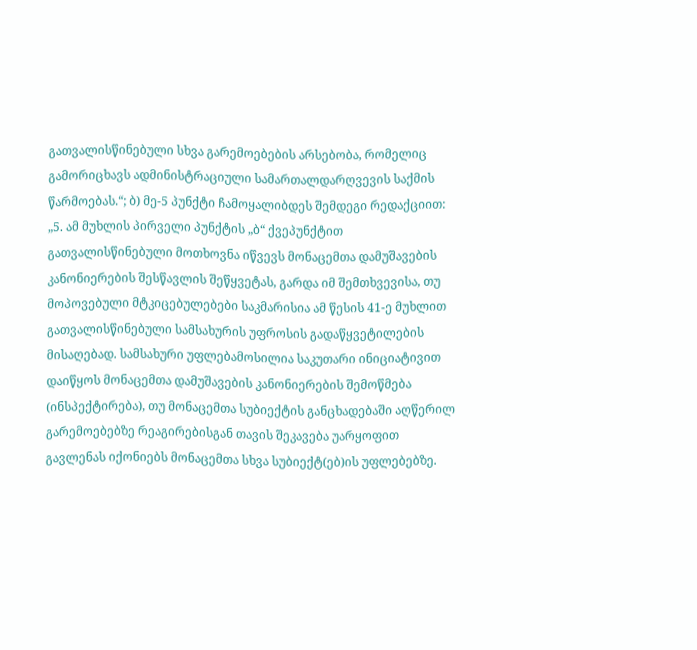გათვალისწინებული სხვა გარემოებების არსებობა, რომელიც გამორიცხავს ადმინისტრაციული სამართალდარღვევის საქმის წარმოებას.“; ბ) მე-5 პუნქტი ჩამოყალიბდეს შემდეგი რედაქციით: „5. ამ მუხლის პირველი პუნქტის „ბ“ ქვეპუნქტით გათვალისწინებული მოთხოვნა იწვევს მონაცემთა დამუშავების კანონიერების შესწავლის შეწყვეტას, გარდა იმ შემთხვევისა, თუ მოპოვებული მტკიცებულებები საკმარისია ამ წესის 41-ე მუხლით გათვალისწინებული სამსახურის უფროსის გადაწყვეტილების მისაღებად. სამსახური უფლებამოსილია საკუთარი ინიციატივით დაიწყოს მონაცემთა დამუშავების კანონიერების შემოწმება (ინსპექტირება), თუ მონაცემთა სუბიექტის განცხადებაში აღწერილ გარემოებებზე რეაგირებისგან თავის შეკავება უარყოფით გავლენას იქონიებს მონაცემთა სხვა სუბიექტ(ებ)ის უფლებებზე.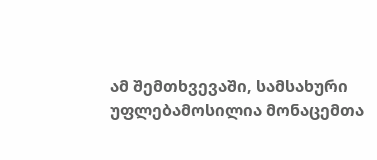ამ შემთხვევაში, სამსახური უფლებამოსილია მონაცემთა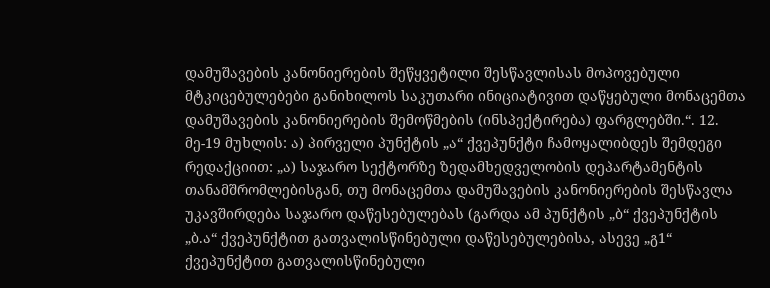დამუშავების კანონიერების შეწყვეტილი შესწავლისას მოპოვებული მტკიცებულებები განიხილოს საკუთარი ინიციატივით დაწყებული მონაცემთა დამუშავების კანონიერების შემოწმების (ინსპექტირება) ფარგლებში.“. 12. მე-19 მუხლის: ა) პირველი პუნქტის „ა“ ქვეპუნქტი ჩამოყალიბდეს შემდეგი რედაქციით: „ა) საჯარო სექტორზე ზედამხედველობის დეპარტამენტის თანამშრომლებისგან, თუ მონაცემთა დამუშავების კანონიერების შესწავლა უკავშირდება საჯარო დაწესებულებას (გარდა ამ პუნქტის „ბ“ ქვეპუნქტის „ბ.ა“ ქვეპუნქტით გათვალისწინებული დაწესებულებისა, ასევე „გ1“ ქვეპუნქტით გათვალისწინებული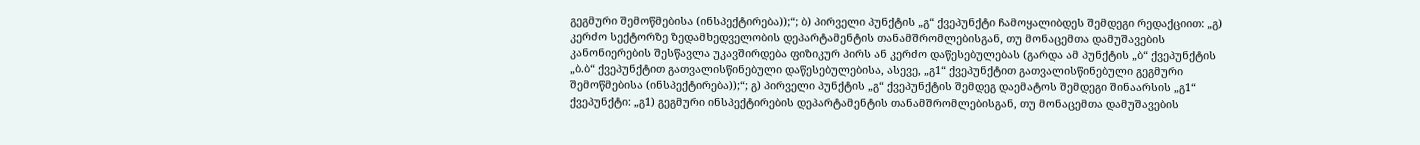გეგმური შემოწმებისა (ინსპექტირება));“; ბ) პირველი პუნქტის „გ“ ქვეპუნქტი ჩამოყალიბდეს შემდეგი რედაქციით: „გ) კერძო სექტორზე ზედამხედველობის დეპარტამენტის თანამშრომლებისგან, თუ მონაცემთა დამუშავების კანონიერების შესწავლა უკავშირდება ფიზიკურ პირს ან კერძო დაწესებულებას (გარდა ამ პუნქტის „ბ“ ქვეპუნქტის „ბ.ბ“ ქვეპუნქტით გათვალისწინებული დაწესებულებისა, ასევე, „გ1“ ქვეპუნქტით გათვალისწინებული გეგმური შემოწმებისა (ინსპექტირება));“; გ) პირველი პუნქტის „გ“ ქვეპუნქტის შემდეგ დაემატოს შემდეგი შინაარსის „გ1“ ქვეპუნქტი: „გ1) გეგმური ინსპექტირების დეპარტამენტის თანამშრომლებისგან, თუ მონაცემთა დამუშავების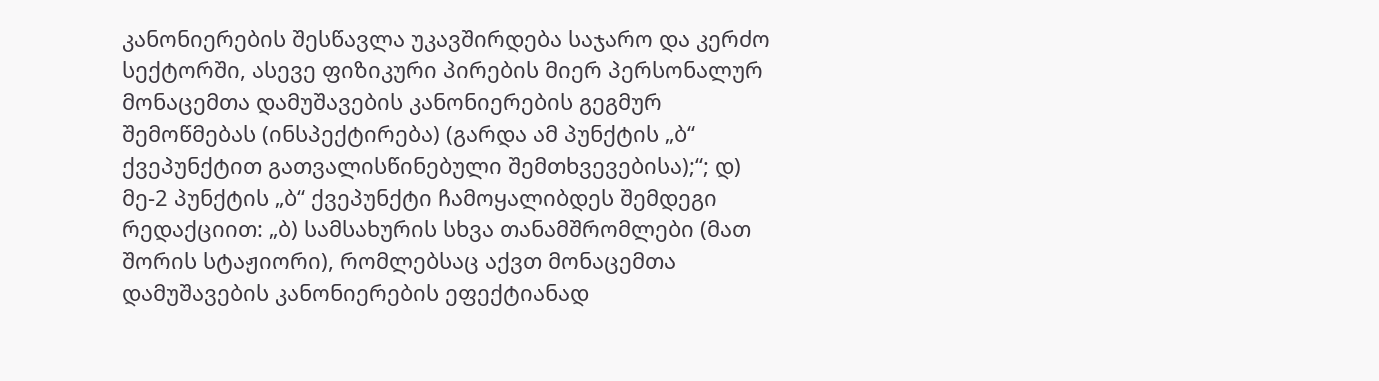კანონიერების შესწავლა უკავშირდება საჯარო და კერძო სექტორში, ასევე ფიზიკური პირების მიერ პერსონალურ მონაცემთა დამუშავების კანონიერების გეგმურ შემოწმებას (ინსპექტირება) (გარდა ამ პუნქტის „ბ“ ქვეპუნქტით გათვალისწინებული შემთხვევებისა);“; დ) მე-2 პუნქტის „ბ“ ქვეპუნქტი ჩამოყალიბდეს შემდეგი რედაქციით: „ბ) სამსახურის სხვა თანამშრომლები (მათ შორის სტაჟიორი), რომლებსაც აქვთ მონაცემთა დამუშავების კანონიერების ეფექტიანად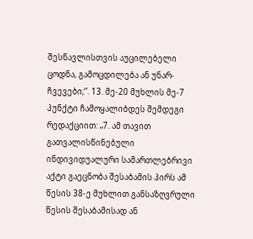შესწავლისთვის აუცილებელი ცოდნა, გამოცდილება ან უნარ-ჩვევები;“. 13. მე-20 მუხლის მე-7 პუნქტი ჩამოყალიბდეს შემდეგი რედაქციით: „7. ამ თავით გათვალისწინებული ინდივიდუალური სამართლებრივი აქტი გაეცნობა შესაბამის პირს ამ წესის 38-ე მუხლით განსაზღვრული წესის შესაბამისად ან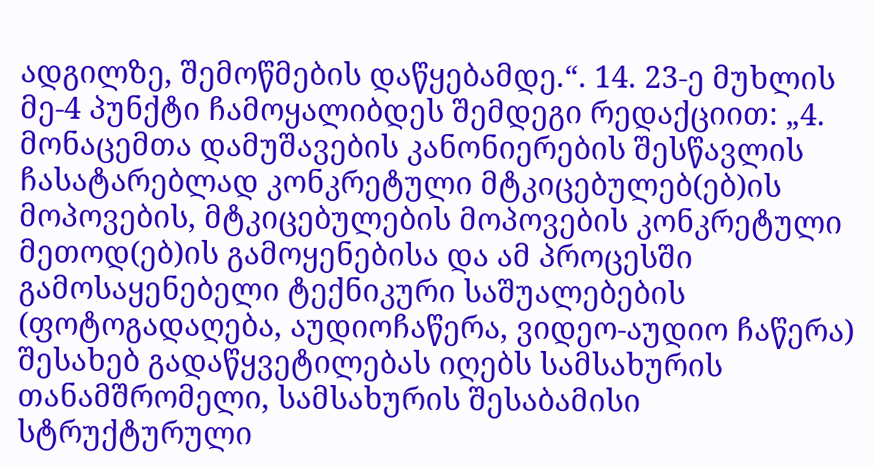ადგილზე, შემოწმების დაწყებამდე.“. 14. 23-ე მუხლის მე-4 პუნქტი ჩამოყალიბდეს შემდეგი რედაქციით: „4. მონაცემთა დამუშავების კანონიერების შესწავლის ჩასატარებლად კონკრეტული მტკიცებულებ(ებ)ის მოპოვების, მტკიცებულების მოპოვების კონკრეტული მეთოდ(ებ)ის გამოყენებისა და ამ პროცესში გამოსაყენებელი ტექნიკური საშუალებების (ფოტოგადაღება, აუდიოჩაწერა, ვიდეო-აუდიო ჩაწერა) შესახებ გადაწყვეტილებას იღებს სამსახურის თანამშრომელი, სამსახურის შესაბამისი სტრუქტურული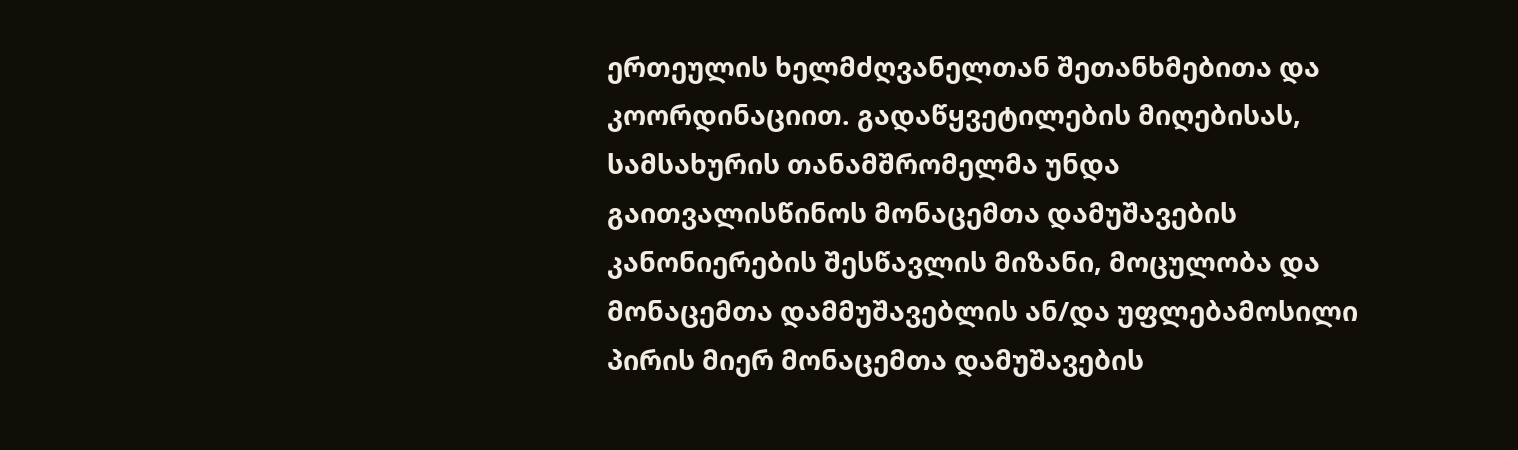ერთეულის ხელმძღვანელთან შეთანხმებითა და კოორდინაციით. გადაწყვეტილების მიღებისას, სამსახურის თანამშრომელმა უნდა გაითვალისწინოს მონაცემთა დამუშავების კანონიერების შესწავლის მიზანი, მოცულობა და მონაცემთა დამმუშავებლის ან/და უფლებამოსილი პირის მიერ მონაცემთა დამუშავების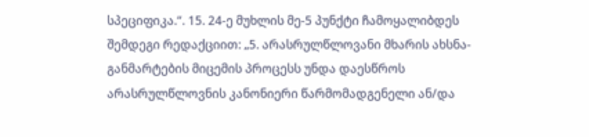სპეციფიკა.“. 15. 24-ე მუხლის მე-5 პუნქტი ჩამოყალიბდეს შემდეგი რედაქციით: „5. არასრულწლოვანი მხარის ახსნა-განმარტების მიცემის პროცესს უნდა დაესწროს არასრულწლოვნის კანონიერი წარმომადგენელი ან/და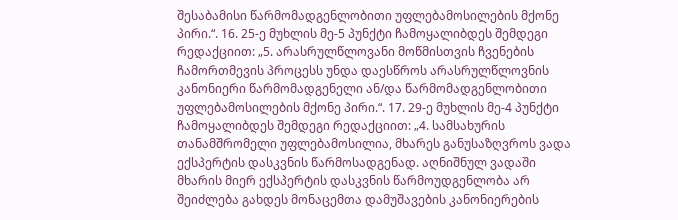შესაბამისი წარმომადგენლობითი უფლებამოსილების მქონე პირი.“. 16. 25-ე მუხლის მე-5 პუნქტი ჩამოყალიბდეს შემდეგი რედაქციით: „5. არასრულწლოვანი მოწმისთვის ჩვენების ჩამორთმევის პროცესს უნდა დაესწროს არასრულწლოვნის კანონიერი წარმომადგენელი ან/და წარმომადგენლობითი უფლებამოსილების მქონე პირი.“. 17. 29-ე მუხლის მე-4 პუნქტი ჩამოყალიბდეს შემდეგი რედაქციით: „4. სამსახურის თანამშრომელი უფლებამოსილია, მხარეს განუსაზღვროს ვადა ექსპერტის დასკვნის წარმოსადგენად. აღნიშნულ ვადაში მხარის მიერ ექსპერტის დასკვნის წარმოუდგენლობა არ შეიძლება გახდეს მონაცემთა დამუშავების კანონიერების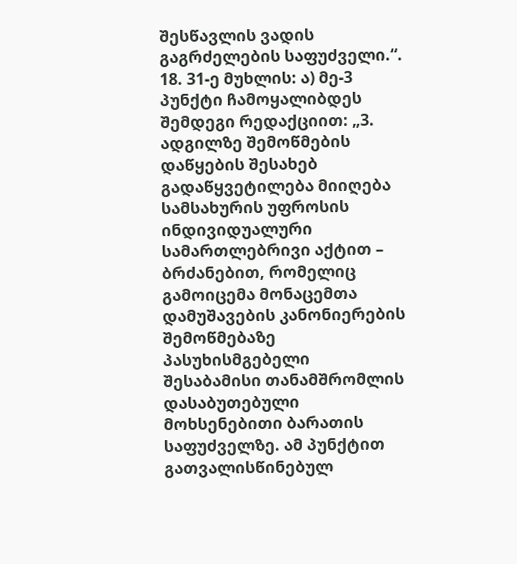შესწავლის ვადის გაგრძელების საფუძველი.“. 18. 31-ე მუხლის: ა) მე-3 პუნქტი ჩამოყალიბდეს შემდეგი რედაქციით: „3. ადგილზე შემოწმების დაწყების შესახებ გადაწყვეტილება მიიღება სამსახურის უფროსის ინდივიდუალური სამართლებრივი აქტით – ბრძანებით, რომელიც გამოიცემა მონაცემთა დამუშავების კანონიერების შემოწმებაზე პასუხისმგებელი შესაბამისი თანამშრომლის დასაბუთებული მოხსენებითი ბარათის საფუძველზე. ამ პუნქტით გათვალისწინებულ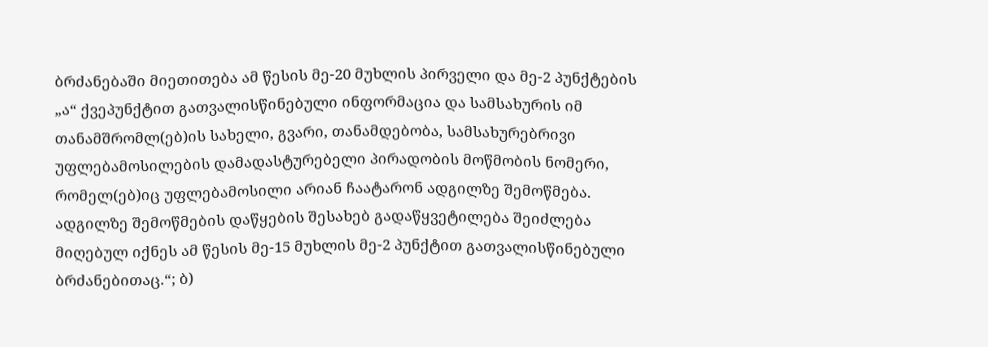ბრძანებაში მიეთითება ამ წესის მე-20 მუხლის პირველი და მე-2 პუნქტების „ა“ ქვეპუნქტით გათვალისწინებული ინფორმაცია და სამსახურის იმ თანამშრომლ(ებ)ის სახელი, გვარი, თანამდებობა, სამსახურებრივი უფლებამოსილების დამადასტურებელი პირადობის მოწმობის ნომერი, რომელ(ებ)იც უფლებამოსილი არიან ჩაატარონ ადგილზე შემოწმება. ადგილზე შემოწმების დაწყების შესახებ გადაწყვეტილება შეიძლება მიღებულ იქნეს ამ წესის მე-15 მუხლის მე-2 პუნქტით გათვალისწინებული ბრძანებითაც.“; ბ)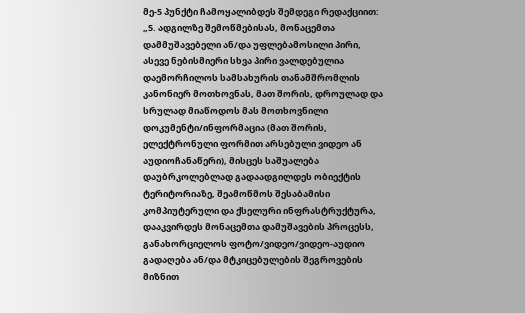მე-5 პუნქტი ჩამოყალიბდეს შემდეგი რედაქციით: „5. ადგილზე შემოწმებისას, მონაცემთა დამმუშავებელი ან/და უფლებამოსილი პირი, ასევე ნებისმიერი სხვა პირი ვალდებულია დაემორჩილოს სამსახურის თანამშრომლის კანონიერ მოთხოვნას, მათ შორის, დროულად და სრულად მიაწოდოს მას მოთხოვნილი დოკუმენტი/ინფორმაცია (მათ შორის, ელექტრონული ფორმით არსებული ვიდეო ან აუდიოჩანაწერი), მისცეს საშუალება დაუბრკოლებლად გადაადგილდეს ობიექტის ტერიტორიაზე, შეამოწმოს შესაბამისი კომპიუტერული და ქსელური ინფრასტრუქტურა, დააკვირდეს მონაცემთა დამუშავების პროცესს, განახორციელოს ფოტო/ვიდეო/ვიდეო-აუდიო გადაღება ან/და მტკიცებულების შეგროვების მიზნით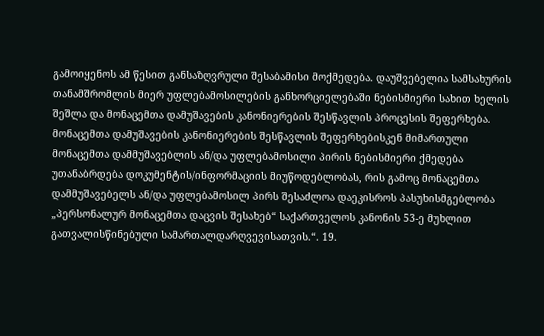გამოიყენოს ამ წესით განსაზღვრული შესაბამისი მოქმედება. დაუშვებელია სამსახურის თანამშრომლის მიერ უფლებამოსილების განხორციელებაში ნებისმიერი სახით ხელის შეშლა და მონაცემთა დამუშავების კანონიერების შესწავლის პროცესის შეფერხება. მონაცემთა დამუშავების კანონიერების შესწავლის შეფერხებისკენ მიმართული მონაცემთა დამმუშავებლის ან/და უფლებამოსილი პირის ნებისმიერი ქმედება უთანაბრდება დოკუმენტის/ინფორმაციის მიუწოდებლობას, რის გამოც მონაცემთა დამმუშავებელს ან/და უფლებამოსილ პირს შესაძლოა დაეკისროს პასუხისმგებლობა „პერსონალურ მონაცემთა დაცვის შესახებ“ საქართველოს კანონის 53-ე მუხლით გათვალისწინებული სამართალდარღვევისათვის.“. 19.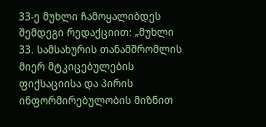33-ე მუხლი ჩამოყალიბდეს შემდეგი რედაქციით: „მუხლი 33. სამსახურის თანამშრომლის მიერ მტკიცებულების ფიქსაციისა და პირის ინფორმირებულობის მიზნით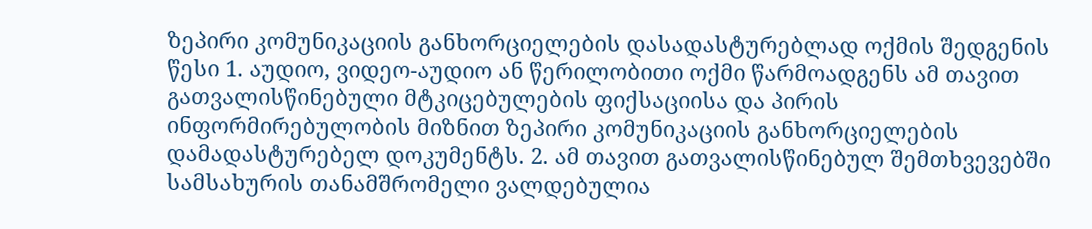ზეპირი კომუნიკაციის განხორციელების დასადასტურებლად ოქმის შედგენის წესი 1. აუდიო, ვიდეო-აუდიო ან წერილობითი ოქმი წარმოადგენს ამ თავით გათვალისწინებული მტკიცებულების ფიქსაციისა და პირის ინფორმირებულობის მიზნით ზეპირი კომუნიკაციის განხორციელების დამადასტურებელ დოკუმენტს. 2. ამ თავით გათვალისწინებულ შემთხვევებში სამსახურის თანამშრომელი ვალდებულია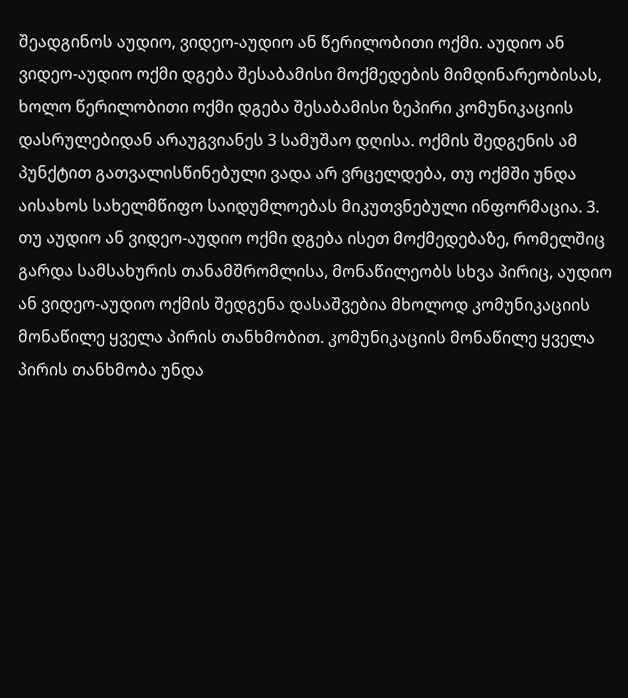შეადგინოს აუდიო, ვიდეო-აუდიო ან წერილობითი ოქმი. აუდიო ან ვიდეო-აუდიო ოქმი დგება შესაბამისი მოქმედების მიმდინარეობისას, ხოლო წერილობითი ოქმი დგება შესაბამისი ზეპირი კომუნიკაციის დასრულებიდან არაუგვიანეს 3 სამუშაო დღისა. ოქმის შედგენის ამ პუნქტით გათვალისწინებული ვადა არ ვრცელდება, თუ ოქმში უნდა აისახოს სახელმწიფო საიდუმლოებას მიკუთვნებული ინფორმაცია. 3. თუ აუდიო ან ვიდეო-აუდიო ოქმი დგება ისეთ მოქმედებაზე, რომელშიც გარდა სამსახურის თანამშრომლისა, მონაწილეობს სხვა პირიც, აუდიო ან ვიდეო-აუდიო ოქმის შედგენა დასაშვებია მხოლოდ კომუნიკაციის მონაწილე ყველა პირის თანხმობით. კომუნიკაციის მონაწილე ყველა პირის თანხმობა უნდა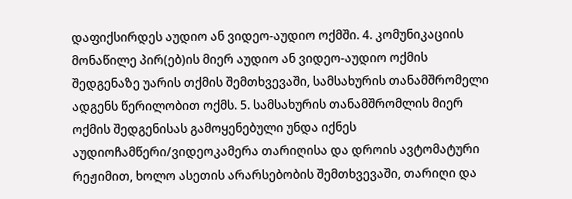დაფიქსირდეს აუდიო ან ვიდეო-აუდიო ოქმში. 4. კომუნიკაციის მონაწილე პირ(ებ)ის მიერ აუდიო ან ვიდეო-აუდიო ოქმის შედგენაზე უარის თქმის შემთხვევაში, სამსახურის თანამშრომელი ადგენს წერილობით ოქმს. 5. სამსახურის თანამშრომლის მიერ ოქმის შედგენისას გამოყენებული უნდა იქნეს აუდიოჩამწერი/ვიდეოკამერა თარიღისა და დროის ავტომატური რეჟიმით, ხოლო ასეთის არარსებობის შემთხვევაში, თარიღი და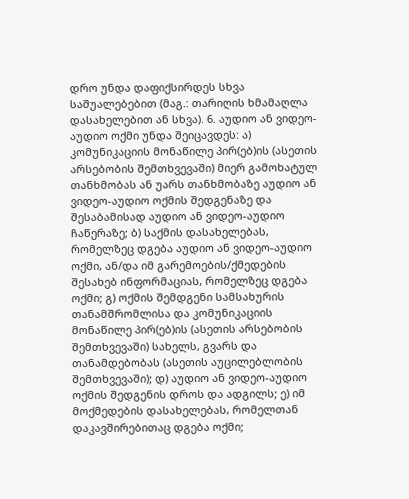დრო უნდა დაფიქსირდეს სხვა საშუალებებით (მაგ.: თარიღის ხმამაღლა დასახელებით ან სხვა). 6. აუდიო ან ვიდეო-აუდიო ოქმი უნდა შეიცავდეს: ა) კომუნიკაციის მონაწილე პირ(ებ)ის (ასეთის არსებობის შემთხვევაში) მიერ გამოხატულ თანხმობას ან უარს თანხმობაზე აუდიო ან ვიდეო-აუდიო ოქმის შედგენაზე და შესაბამისად აუდიო ან ვიდეო-აუდიო ჩაწერაზე; ბ) საქმის დასახელებას, რომელზეც დგება აუდიო ან ვიდეო-აუდიო ოქმი, ან/და იმ გარემოების/ქმედების შესახებ ინფორმაციას, რომელზეც დგება ოქმი; გ) ოქმის შემდგენი სამსახურის თანამშრომლისა და კომუნიკაციის მონაწილე პირ(ებ)ის (ასეთის არსებობის შემთხვევაში) სახელს, გვარს და თანამდებობას (ასეთის აუცილებლობის შემთხვევაში); დ) აუდიო ან ვიდეო-აუდიო ოქმის შედგენის დროს და ადგილს; ე) იმ მოქმედების დასახელებას, რომელთან დაკავშირებითაც დგება ოქმი;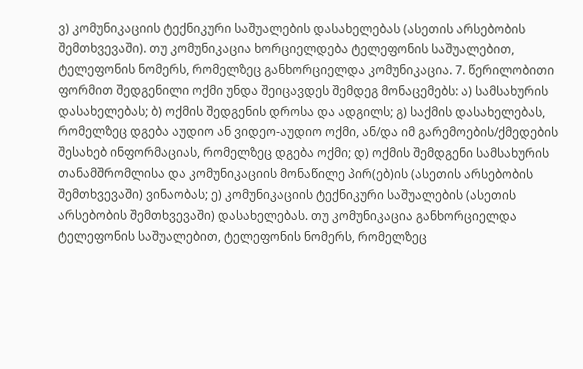ვ) კომუნიკაციის ტექნიკური საშუალების დასახელებას (ასეთის არსებობის შემთხვევაში). თუ კომუნიკაცია ხორციელდება ტელეფონის საშუალებით, ტელეფონის ნომერს, რომელზეც განხორციელდა კომუნიკაცია. 7. წერილობითი ფორმით შედგენილი ოქმი უნდა შეიცავდეს შემდეგ მონაცემებს: ა) სამსახურის დასახელებას; ბ) ოქმის შედგენის დროსა და ადგილს; გ) საქმის დასახელებას, რომელზეც დგება აუდიო ან ვიდეო-აუდიო ოქმი, ან/და იმ გარემოების/ქმედების შესახებ ინფორმაციას, რომელზეც დგება ოქმი; დ) ოქმის შემდგენი სამსახურის თანამშრომლისა და კომუნიკაციის მონაწილე პირ(ებ)ის (ასეთის არსებობის შემთხვევაში) ვინაობას; ე) კომუნიკაციის ტექნიკური საშუალების (ასეთის არსებობის შემთხვევაში) დასახელებას. თუ კომუნიკაცია განხორციელდა ტელეფონის საშუალებით, ტელეფონის ნომერს, რომელზეც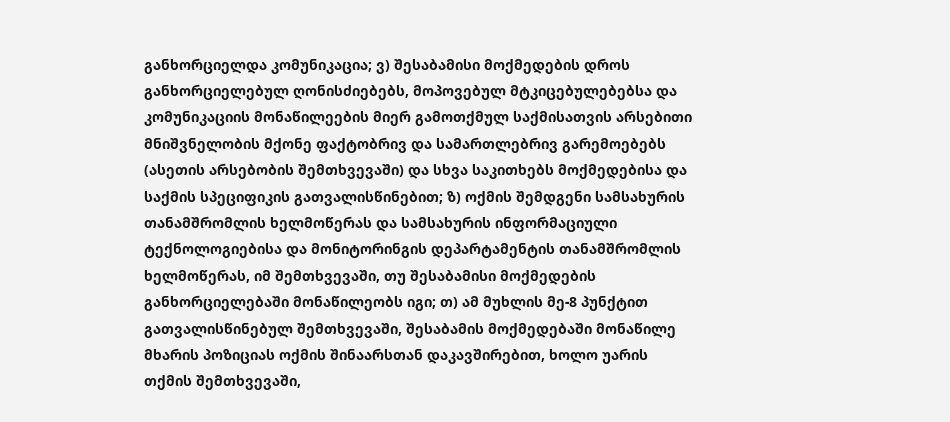განხორციელდა კომუნიკაცია; ვ) შესაბამისი მოქმედების დროს განხორციელებულ ღონისძიებებს, მოპოვებულ მტკიცებულებებსა და კომუნიკაციის მონაწილეების მიერ გამოთქმულ საქმისათვის არსებითი მნიშვნელობის მქონე ფაქტობრივ და სამართლებრივ გარემოებებს (ასეთის არსებობის შემთხვევაში) და სხვა საკითხებს მოქმედებისა და საქმის სპეციფიკის გათვალისწინებით; ზ) ოქმის შემდგენი სამსახურის თანამშრომლის ხელმოწერას და სამსახურის ინფორმაციული ტექნოლოგიებისა და მონიტორინგის დეპარტამენტის თანამშრომლის ხელმოწერას, იმ შემთხვევაში, თუ შესაბამისი მოქმედების განხორციელებაში მონაწილეობს იგი; თ) ამ მუხლის მე-8 პუნქტით გათვალისწინებულ შემთხვევაში, შესაბამის მოქმედებაში მონაწილე მხარის პოზიციას ოქმის შინაარსთან დაკავშირებით, ხოლო უარის თქმის შემთხვევაში,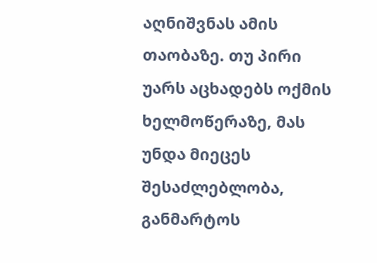აღნიშვნას ამის თაობაზე. თუ პირი უარს აცხადებს ოქმის ხელმოწერაზე, მას უნდა მიეცეს შესაძლებლობა, განმარტოს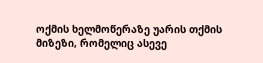ოქმის ხელმოწერაზე უარის თქმის მიზეზი, რომელიც ასევე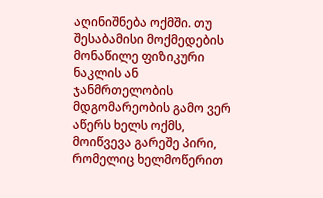აღინიშნება ოქმში. თუ შესაბამისი მოქმედების მონაწილე ფიზიკური ნაკლის ან ჯანმრთელობის მდგომარეობის გამო ვერ აწერს ხელს ოქმს, მოიწვევა გარეშე პირი, რომელიც ხელმოწერით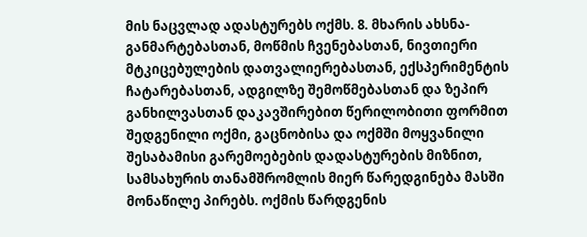მის ნაცვლად ადასტურებს ოქმს. 8. მხარის ახსნა-განმარტებასთან, მოწმის ჩვენებასთან, ნივთიერი მტკიცებულების დათვალიერებასთან, ექსპერიმენტის ჩატარებასთან, ადგილზე შემოწმებასთან და ზეპირ განხილვასთან დაკავშირებით წერილობითი ფორმით შედგენილი ოქმი, გაცნობისა და ოქმში მოყვანილი შესაბამისი გარემოებების დადასტურების მიზნით, სამსახურის თანამშრომლის მიერ წარედგინება მასში მონაწილე პირებს. ოქმის წარდგენის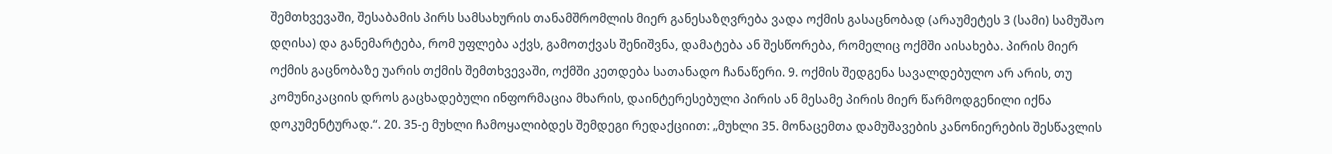შემთხვევაში, შესაბამის პირს სამსახურის თანამშრომლის მიერ განესაზღვრება ვადა ოქმის გასაცნობად (არაუმეტეს 3 (სამი) სამუშაო დღისა) და განემარტება, რომ უფლება აქვს, გამოთქვას შენიშვნა, დამატება ან შესწორება, რომელიც ოქმში აისახება. პირის მიერ ოქმის გაცნობაზე უარის თქმის შემთხვევაში, ოქმში კეთდება სათანადო ჩანაწერი. 9. ოქმის შედგენა სავალდებულო არ არის, თუ კომუნიკაციის დროს გაცხადებული ინფორმაცია მხარის, დაინტერესებული პირის ან მესამე პირის მიერ წარმოდგენილი იქნა დოკუმენტურად.“. 20. 35-ე მუხლი ჩამოყალიბდეს შემდეგი რედაქციით: „მუხლი 35. მონაცემთა დამუშავების კანონიერების შესწავლის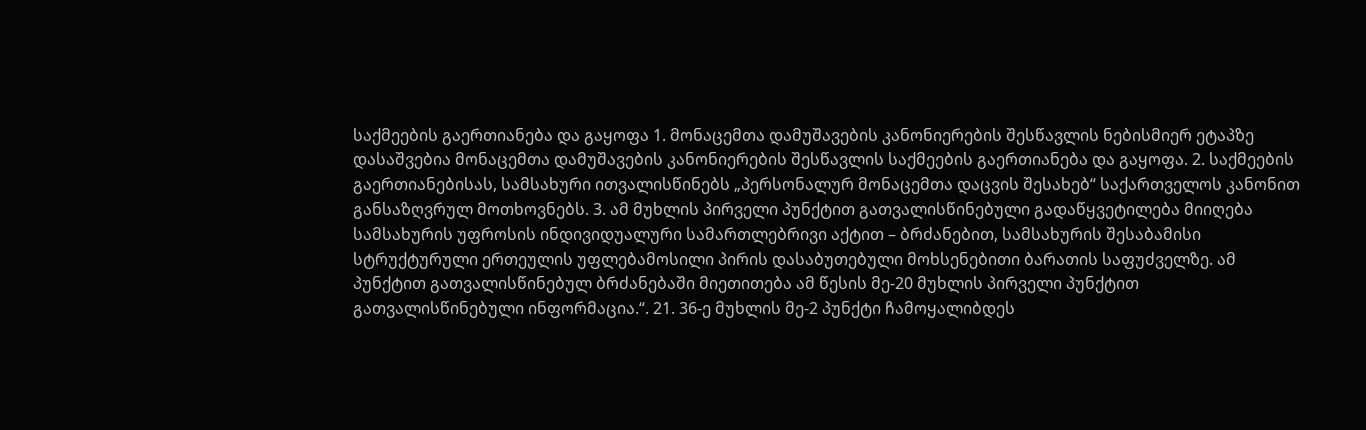საქმეების გაერთიანება და გაყოფა 1. მონაცემთა დამუშავების კანონიერების შესწავლის ნებისმიერ ეტაპზე დასაშვებია მონაცემთა დამუშავების კანონიერების შესწავლის საქმეების გაერთიანება და გაყოფა. 2. საქმეების გაერთიანებისას, სამსახური ითვალისწინებს „პერსონალურ მონაცემთა დაცვის შესახებ“ საქართველოს კანონით განსაზღვრულ მოთხოვნებს. 3. ამ მუხლის პირველი პუნქტით გათვალისწინებული გადაწყვეტილება მიიღება სამსახურის უფროსის ინდივიდუალური სამართლებრივი აქტით – ბრძანებით, სამსახურის შესაბამისი სტრუქტურული ერთეულის უფლებამოსილი პირის დასაბუთებული მოხსენებითი ბარათის საფუძველზე. ამ პუნქტით გათვალისწინებულ ბრძანებაში მიეთითება ამ წესის მე-20 მუხლის პირველი პუნქტით გათვალისწინებული ინფორმაცია.“. 21. 36-ე მუხლის მე-2 პუნქტი ჩამოყალიბდეს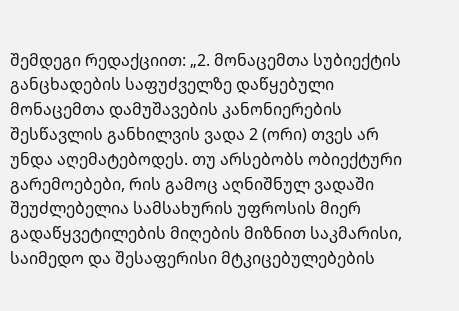შემდეგი რედაქციით: „2. მონაცემთა სუბიექტის განცხადების საფუძველზე დაწყებული მონაცემთა დამუშავების კანონიერების შესწავლის განხილვის ვადა 2 (ორი) თვეს არ უნდა აღემატებოდეს. თუ არსებობს ობიექტური გარემოებები, რის გამოც აღნიშნულ ვადაში შეუძლებელია სამსახურის უფროსის მიერ გადაწყვეტილების მიღების მიზნით საკმარისი, საიმედო და შესაფერისი მტკიცებულებების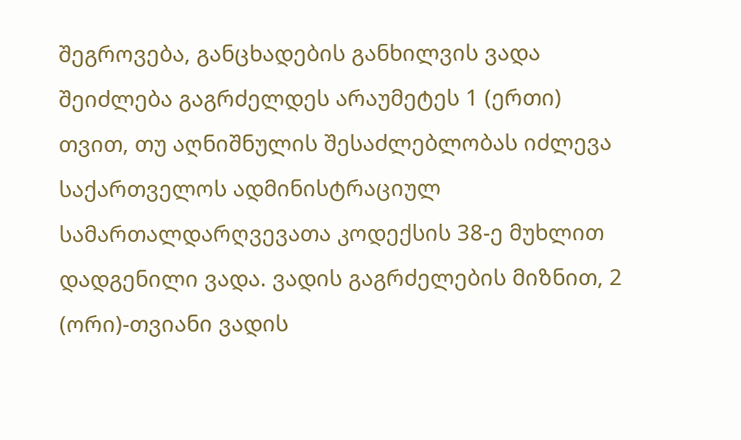შეგროვება, განცხადების განხილვის ვადა შეიძლება გაგრძელდეს არაუმეტეს 1 (ერთი) თვით, თუ აღნიშნულის შესაძლებლობას იძლევა საქართველოს ადმინისტრაციულ სამართალდარღვევათა კოდექსის 38-ე მუხლით დადგენილი ვადა. ვადის გაგრძელების მიზნით, 2 (ორი)-თვიანი ვადის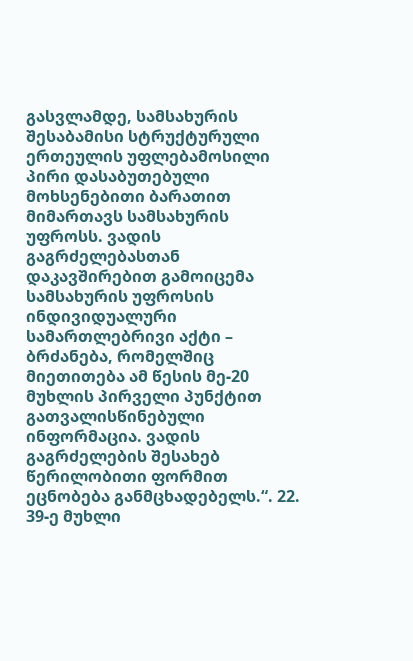გასვლამდე, სამსახურის შესაბამისი სტრუქტურული ერთეულის უფლებამოსილი პირი დასაბუთებული მოხსენებითი ბარათით მიმართავს სამსახურის უფროსს. ვადის გაგრძელებასთან დაკავშირებით გამოიცემა სამსახურის უფროსის ინდივიდუალური სამართლებრივი აქტი – ბრძანება, რომელშიც მიეთითება ამ წესის მე-20 მუხლის პირველი პუნქტით გათვალისწინებული ინფორმაცია. ვადის გაგრძელების შესახებ წერილობითი ფორმით ეცნობება განმცხადებელს.“. 22. 39-ე მუხლი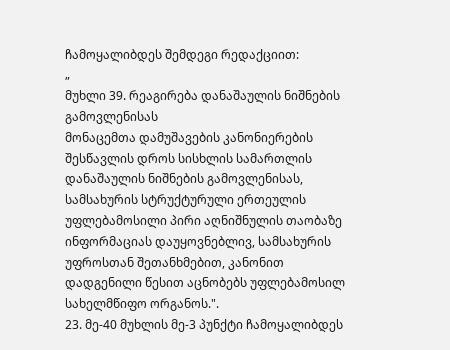ჩამოყალიბდეს შემდეგი რედაქციით:
„
მუხლი 39. რეაგირება დანაშაულის ნიშნების გამოვლენისას
მონაცემთა დამუშავების კანონიერების შესწავლის დროს სისხლის სამართლის დანაშაულის ნიშნების გამოვლენისას, სამსახურის სტრუქტურული ერთეულის უფლებამოსილი პირი აღნიშნულის თაობაზე ინფორმაციას დაუყოვნებლივ, სამსახურის უფროსთან შეთანხმებით, კანონით დადგენილი წესით აცნობებს უფლებამოსილ სახელმწიფო ორგანოს.".
23. მე-40 მუხლის მე-3 პუნქტი ჩამოყალიბდეს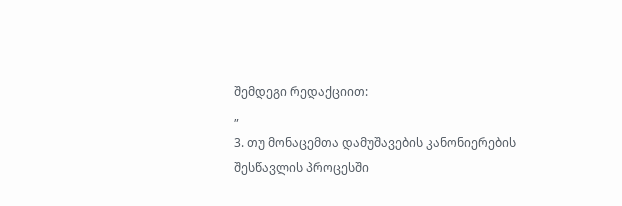შემდეგი რედაქციით:
„
3. თუ მონაცემთა დამუშავების კანონიერების შესწავლის პროცესში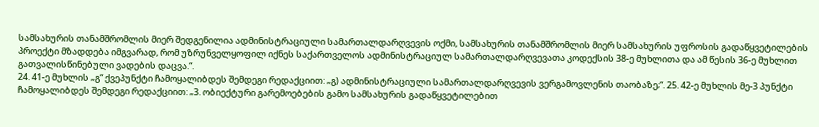სამსახურის თანამშრომლის მიერ შედგენილია ადმინისტრაციული სამართალდარღვევის ოქმი, სამსახურის თანამშრომლის მიერ სამსახურის უფროსის გადაწყვეტილების პროექტი მზადდება იმგვარად, რომ უზრუნველყოფილ იქნეს საქართველოს ადმინისტრაციულ სამართალდარღვევათა კოდექსის 38-ე მუხლითა და ამ წესის 36-ე მუხლით გათვალისწინებული ვადების დაცვა.“.
24. 41-ე მუხლის „გ“ ქვეპუნქტი ჩამოყალიბდეს შემდეგი რედაქციით: „გ) ადმინისტრაციული სამართალდარღვევის ვერგამოვლენის თაობაზე;“. 25. 42-ე მუხლის მე-3 პუნქტი ჩამოყალიბდეს შემდეგი რედაქციით: „3. ობიექტური გარემოებების გამო სამსახურის გადაწყვეტილებით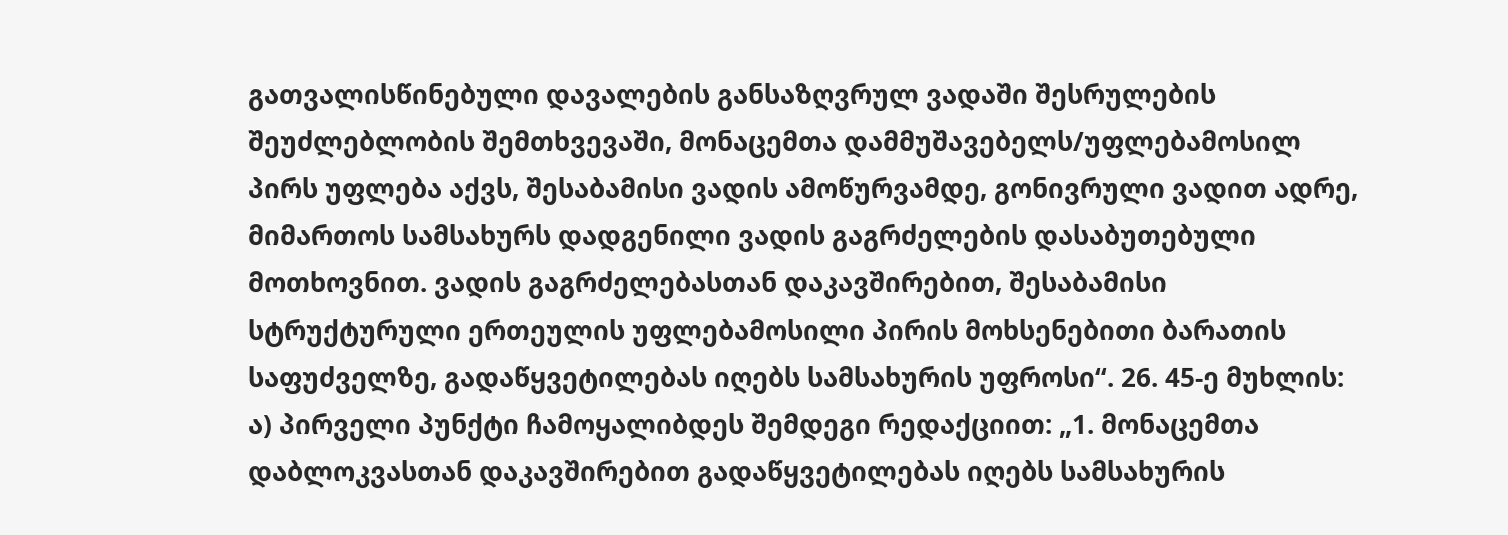გათვალისწინებული დავალების განსაზღვრულ ვადაში შესრულების შეუძლებლობის შემთხვევაში, მონაცემთა დამმუშავებელს/უფლებამოსილ პირს უფლება აქვს, შესაბამისი ვადის ამოწურვამდე, გონივრული ვადით ადრე, მიმართოს სამსახურს დადგენილი ვადის გაგრძელების დასაბუთებული მოთხოვნით. ვადის გაგრძელებასთან დაკავშირებით, შესაბამისი სტრუქტურული ერთეულის უფლებამოსილი პირის მოხსენებითი ბარათის საფუძველზე, გადაწყვეტილებას იღებს სამსახურის უფროსი“. 26. 45-ე მუხლის: ა) პირველი პუნქტი ჩამოყალიბდეს შემდეგი რედაქციით: „1. მონაცემთა დაბლოკვასთან დაკავშირებით გადაწყვეტილებას იღებს სამსახურის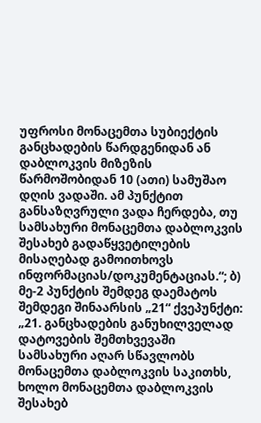უფროსი მონაცემთა სუბიექტის განცხადების წარდგენიდან ან დაბლოკვის მიზეზის წარმოშობიდან 10 (ათი) სამუშაო დღის ვადაში. ამ პუნქტით განსაზღვრული ვადა ჩერდება, თუ სამსახური მონაცემთა დაბლოკვის შესახებ გადაწყვეტილების მისაღებად გამოითხოვს ინფორმაციას/დოკუმენტაციას.“; ბ) მე-2 პუნქტის შემდეგ დაემატოს შემდეგი შინაარსის „21“ ქვეპუნქტი: „21. განცხადების განუხილველად დატოვების შემთხვევაში სამსახური აღარ სწავლობს მონაცემთა დაბლოკვის საკითხს, ხოლო მონაცემთა დაბლოკვის შესახებ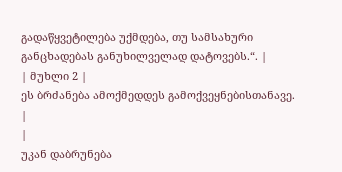გადაწყვეტილება უქმდება, თუ სამსახური განცხადებას განუხილველად დატოვებს.“. |
| მუხლი 2 |
ეს ბრძანება ამოქმედდეს გამოქვეყნებისთანავე.
|
|
უკან დაბრუნება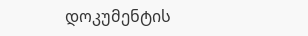დოკუმენტის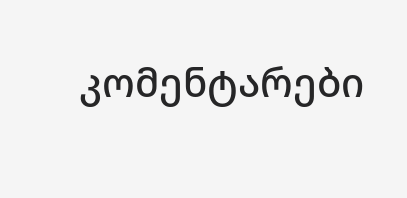კომენტარები